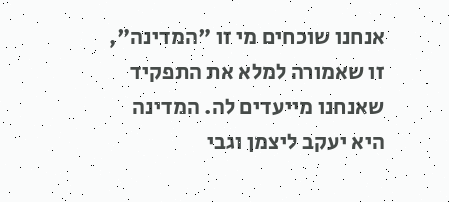אנחנו שוכחים מי זו "המדינה", זו שאמורה למלא את התפקיד שאנחנו מייעדים לה. המדינה היא יעקב ליצמן וגבי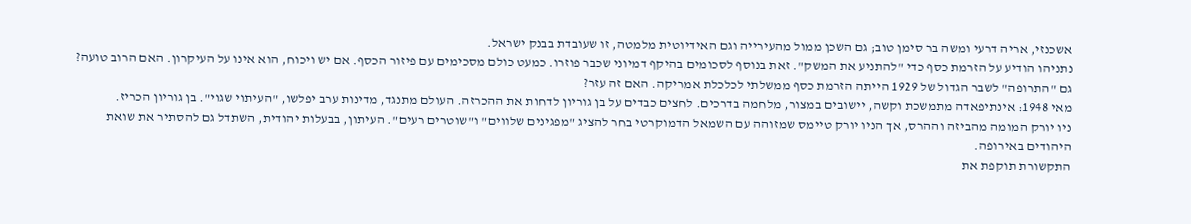אשכנזי, אריה דרעי ומשה בר סימן טוב; גם השכן ממול מהעירייה וגם האידיוטית מלמטה, זו שעובדת בבנק ישראל.
נתניהו הודיע על הזרמת כסף כדי "להתניע את המשק". זאת בנוסף לסכומים בהיקף דמיוני שכבר פוזרו. כמעט כולם מסכימים עם פיזור הכסף. אם יש ויכוח, הוא אינו על העיקרון. האם הרוב טועה?
גם "התרופה" לשבר הגדול של 1929 הייתה הזרמת כסף ממשלתי לכלכלת אמריקה. האם זה עזר?
מאי 1948: אינתיפאדה מתמשכת וקשה, יישובים במצור, מלחמה בדרכים. לחצים כבדים על בן גוריון לדחות את ההכרזה. העולם מתנגד, מדינות ערב יפלשו, "העיתוי שגוי". בן גוריון הכריז.
ניו יורק המומה מהביזה וההרס, אך הניו יורק טיימס שמזוהה עם השמאל הדמוקרטי בחר להציג "מפגינים שלווים" ו"שוטרים רעים". העיתון, בבעלות יהודית, השתדל גם להסתיר את שואת היהודים באירופה.
התקשורת תוקפת את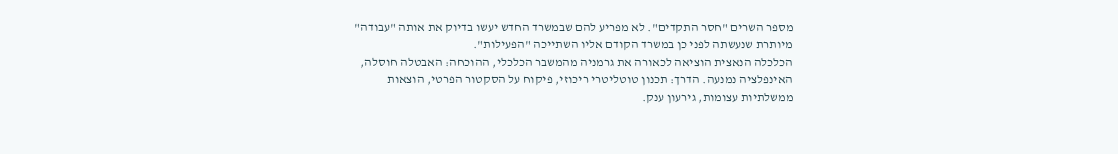מספר השרים "חסר התקדים". לא מפריע להם שבמשרד החדש יעשו בדיוק את אותה "עבודה" מיותרת שנעשתה לפני כן במשרד הקודם אליו השתייכה "הפעילות".
הכלכלה הנאצית הוציאה לכאורה את גרמניה מהמשבר הכלכלי, ההוכחה: האבטלה חוסלה, האינפלציה נמנעה. הדרך: תכנון טוטליטרי ריכוזי, פיקוח על הסקטור הפרטי, הוצאות ממשלתיות עצומות, גירעון ענק.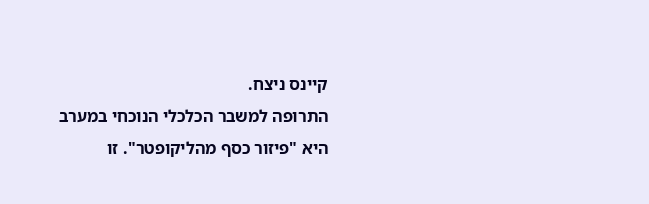קיינס ניצח.
התרופה למשבר הכלכלי הנוכחי במערב היא "פיזור כסף מהליקופטר". זו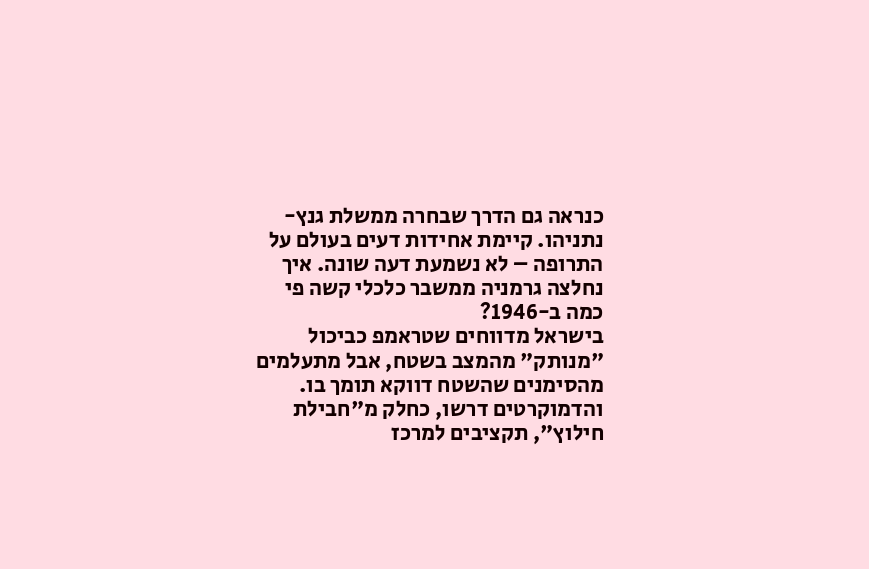כנראה גם הדרך שבחרה ממשלת גנץ-נתניהו. קיימת אחידות דעים בעולם על התרופה – לא נשמעת דעה שונה. איך נחלצה גרמניה ממשבר כלכלי קשה פי כמה ב-1946?
בישראל מדווחים שטראמפ כביכול "מנותק" מהמצב בשטח, אבל מתעלמים מהסימנים שהשטח דווקא תומך בו. והדמוקרטים דרשו, כחלק מ"חבילת חילוץ", תקציבים למרכז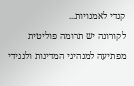קנדי לאמנויות...
לקורונה יש תרומה פוליטית מפתיעה למנהיגי המדינות ולנגידי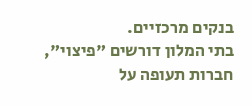בנקים מרכזיים.
בתי המלון דורשים "פיצוי", חברות תעופה על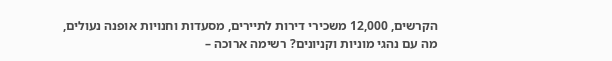הקרשים, 12,000 משכירי דירות לתיירים, מסעדות וחנויות אופנה נעולים, מה עם נהגי מוניות וקניונים? רשימה ארוכה –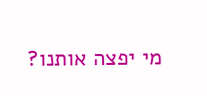מי יפצה אותנו?